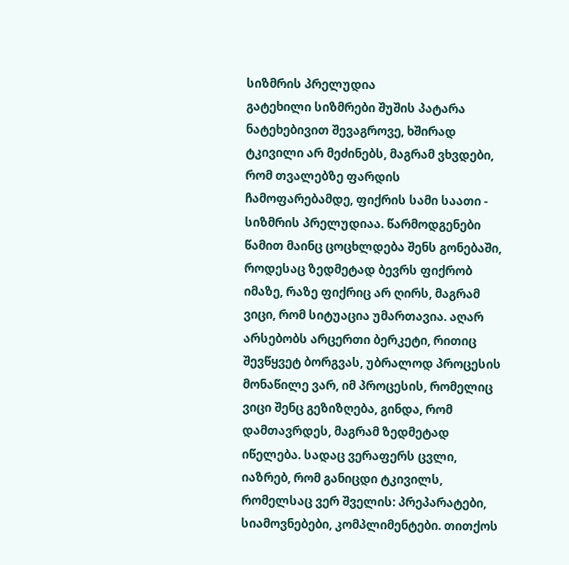სიზმრის პრელუდია
გატეხილი სიზმრები შუშის პატარა ნატეხებივით შევაგროვე, ხშირად ტკივილი არ მეძინებს, მაგრამ ვხვდები, რომ თვალებზე ფარდის ჩამოფარებამდე, ფიქრის სამი საათი - სიზმრის პრელუდიაა. წარმოდგენები წამით მაინც ცოცხლდება შენს გონებაში, როდესაც ზედმეტად ბევრს ფიქრობ იმაზე, რაზე ფიქრიც არ ღირს, მაგრამ ვიცი, რომ სიტუაცია უმართავია. აღარ არსებობს არცერთი ბერკეტი, რითიც შევწყვეტ ბორგვას, უბრალოდ პროცესის მონაწილე ვარ, იმ პროცესის, რომელიც ვიცი შენც გეზიზღება, გინდა, რომ დამთავრდეს, მაგრამ ზედმეტად იწელება. სადაც ვერაფერს ცვლი, იაზრებ, რომ განიცდი ტკივილს, რომელსაც ვერ შველის: პრეპარატები, სიამოვნებები, კომპლიმენტები. თითქოს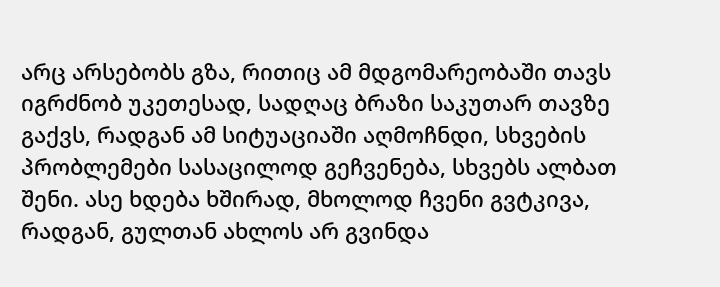არც არსებობს გზა, რითიც ამ მდგომარეობაში თავს იგრძნობ უკეთესად, სადღაც ბრაზი საკუთარ თავზე გაქვს, რადგან ამ სიტუაციაში აღმოჩნდი, სხვების პრობლემები სასაცილოდ გეჩვენება, სხვებს ალბათ შენი. ასე ხდება ხშირად, მხოლოდ ჩვენი გვტკივა, რადგან, გულთან ახლოს არ გვინდა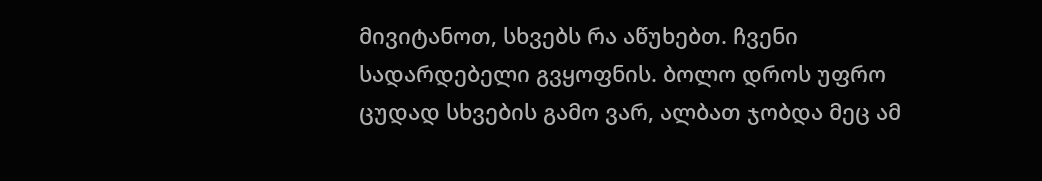მივიტანოთ, სხვებს რა აწუხებთ. ჩვენი სადარდებელი გვყოფნის. ბოლო დროს უფრო ცუდად სხვების გამო ვარ, ალბათ ჯობდა მეც ამ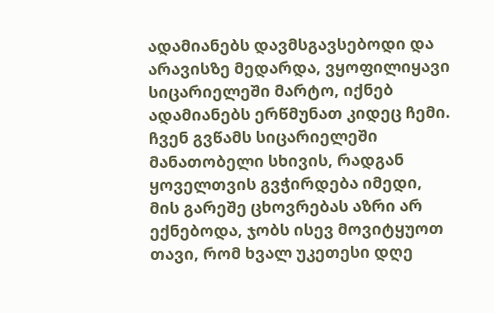ადამიანებს დავმსგავსებოდი და არავისზე მედარდა, ვყოფილიყავი სიცარიელეში მარტო, იქნებ ადამიანებს ერწმუნათ კიდეც ჩემი. ჩვენ გვწამს სიცარიელეში მანათობელი სხივის, რადგან ყოველთვის გვჭირდება იმედი, მის გარეშე ცხოვრებას აზრი არ ექნებოდა, ჯობს ისევ მოვიტყუოთ თავი, რომ ხვალ უკეთესი დღე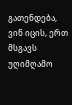გათენდება, ვინ იცის, ერთ მსგავს უღიმღამო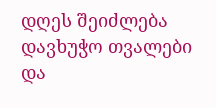დღეს შეიძლება დავხუჭო თვალები და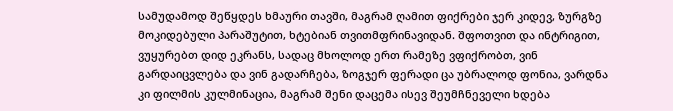სამუდამოდ შეწყდეს ხმაური თავში, მაგრამ ღამით ფიქრები ჯერ კიდევ, ზურგზე მოკიდებული პარაშუტით, ხტებიან თვითმფრინავიდან. შფოთვით და ინტრიგით, ვუყურებთ დიდ ეკრანს, სადაც მხოლოდ ერთ რამეზე ვფიქრობთ, ვინ გარდაიცვლება და ვინ გადარჩება, ზოგჯერ ფერადი ცა უბრალოდ ფონია, ვარდნა კი ფილმის კულმინაცია, მაგრამ შენი დაცემა ისევ შეუმჩნეველი ხდება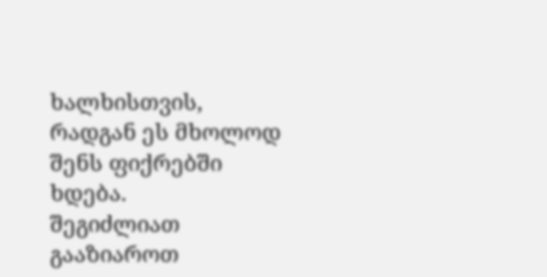ხალხისთვის, რადგან ეს მხოლოდ შენს ფიქრებში ხდება.
შეგიძლიათ გააზიაროთ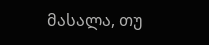მასალა, თუ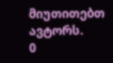მიუთითებთ ავტორს.
0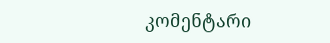კომენტარი